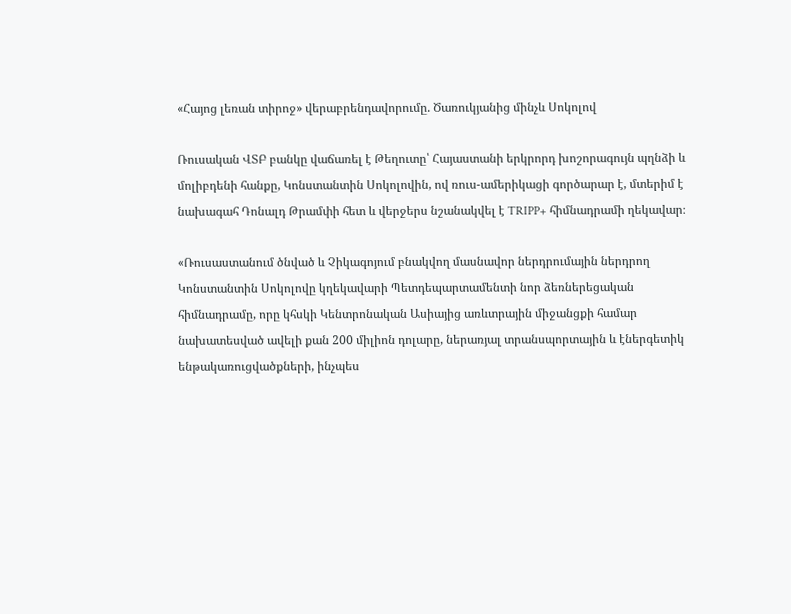«Հայոց լեռան տիրոջ» վերաբրենդավորումը. Ծառուկյանից մինչև Սոկոլով

Ռուսական ՎՏԲ բանկը վաճառել է Թեղուտը՝ Հայաստանի երկրորդ խոշորագույն պղնձի և մոլիբդենի հանքը, Կոնստանտին Սոկոլովին, ով ռուս-ամերիկացի գործարար է, մտերիմ է նախագահ Դոնալդ Թրամփի հետ և վերջերս նշանակվել է TRIPP+ հիմնադրամի ղեկավար։

«Ռուսաստանում ծնված և Չիկագոյում բնակվող մասնավոր ներդրումային ներդրող Կոնստանտին Սոկոլովը կղեկավարի Պետդեպարտամենտի նոր ձեռներեցական հիմնադրամը, որը կհսկի Կենտրոնական Ասիայից առևտրային միջանցքի համար նախատեսված ավելի քան 200 միլիոն դոլարը, ներառյալ տրանսպորտային և էներգետիկ ենթակառուցվածքների, ինչպես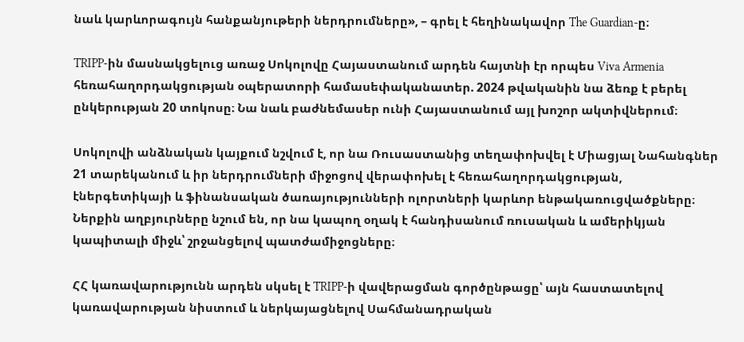նաև կարևորագույն հանքանյութերի ներդրումները», – գրել է հեղինակավոր The Guardian-ը։

TRIPP-ին մասնակցելուց առաջ Սոկոլովը Հայաստանում արդեն հայտնի էր որպես Viva Armenia հեռահաղորդակցության օպերատորի համասեփականատեր. 2024 թվականին նա ձեռք է բերել ընկերության 20 տոկոսը։ Նա նաև բաժնեմասեր ունի Հայաստանում այլ խոշոր ակտիվներում։

Սոկոլովի անձնական կայքում նշվում է, որ նա Ռուսաստանից տեղափոխվել է Միացյալ Նահանգներ 21 տարեկանում և իր ներդրումների միջոցով վերափոխել է հեռահաղորդակցության, էներգետիկայի և ֆինանսական ծառայությունների ոլորտների կարևոր ենթակառուցվածքները։ Ներքին աղբյուրները նշում են, որ նա կապող օղակ է հանդիսանում ռուսական և ամերիկյան կապիտալի միջև՝ շրջանցելով պատժամիջոցները։

ՀՀ կառավարությունն արդեն սկսել է TRIPP-ի վավերացման գործընթացը՝ այն հաստատելով կառավարության նիստում և ներկայացնելով Սահմանադրական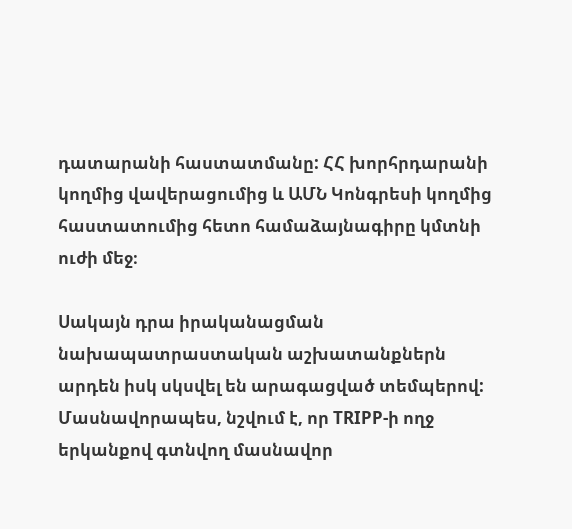դատարանի հաստատմանը: ՀՀ խորհրդարանի կողմից վավերացումից և ԱՄՆ Կոնգրեսի կողմից հաստատումից հետո համաձայնագիրը կմտնի ուժի մեջ։

Սակայն դրա իրականացման նախապատրաստական աշխատանքներն արդեն իսկ սկսվել են արագացված տեմպերով: Մասնավորապես, նշվում է, որ TRIPP-ի ողջ երկանքով գտնվող մասնավոր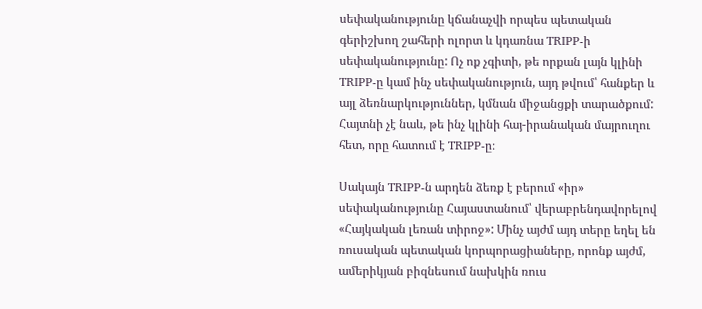սեփականությունը կճանաչվի որպես պետական գերիշխող շահերի ոլորտ և կդառնա TRIPP-ի սեփականությունը: Ոչ ոք չգիտի, թե որքան լայն կլինի TRIPP-ը կամ ինչ սեփականություն, այդ թվում՝ հանքեր և այլ ձեռնարկություններ, կմնան միջանցքի տարածքում: Հայտնի չէ նաև, թե ինչ կլինի հայ-իրանական մայրուղու հետ, որը հատում է TRIPP-ը։

Սակայն TRIPP-ն արդեն ձեռք է բերում «իր» սեփականությունը Հայաստանում՝ վերաբրենդավորելով «Հայկական լեռան տիրոջ»: Մինչ այժմ այդ տերը եղել են ռուսական պետական կորպորացիաները, որոնք այժմ, ամերիկյան բիզնեսում նախկին ռուս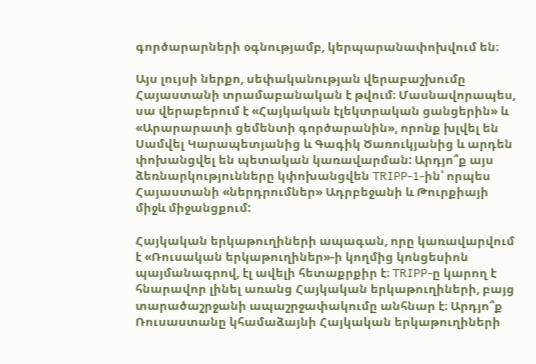գործարարների օգնությամբ, կերպարանափոխվում են։

Այս լույսի ներքո, սեփականության վերաբաշխումը Հայաստանի տրամաբանական է թվում։ Մասնավորապես, սա վերաբերում է «Հայկական էլեկտրական ցանցերին» և «Արարարատի ցեմենտի գործարանին», որոնք խլվել են Սամվել Կարապետյանից և Գագիկ Ծառուկյանից և արդեն փոխանցվել են պետական կառավարման: Արդյո՞ք այս ձեռնարկությունները կփոխանցվեն TRIPP-1-ին՝ որպես Հայաստանի «ներդրումներ» Ադրբեջանի և Թուրքիայի միջև միջանցքում:

Հայկական երկաթուղիների ապագան, որը կառավարվում է «Ռուսական երկաթուղիներ»-ի կողմից կոնցեսիոն պայմանագրով, էլ ավելի հետաքրքիր է։ TRIPP-ը կարող է հնարավոր լինել առանց Հայկական երկաթուղիների, բայց տարածաշրջանի ապաշրջափակումը անհնար է։ Արդյո՞ք Ռուսաստանը կհամաձայնի Հայկական երկաթուղիների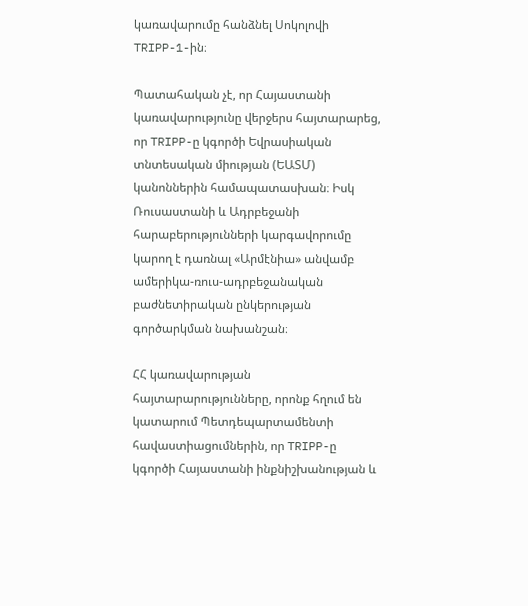կառավարումը հանձնել Սոկոլովի TRIPP-1-ին։

Պատահական չէ, որ Հայաստանի կառավարությունը վերջերս հայտարարեց, որ TRIPP-ը կգործի Եվրասիական տնտեսական միության (ԵԱՏՄ) կանոններին համապատասխան։ Իսկ Ռուսաստանի և Ադրբեջանի հարաբերությունների կարգավորումը կարող է դառնալ «Արմէնիա» անվամբ ամերիկա-ռուս-ադրբեջանական բաժնետիրական ընկերության գործարկման նախանշան։

ՀՀ կառավարության հայտարարությունները, որոնք հղում են կատարում Պետդեպարտամենտի հավաստիացումներին, որ TRIPP-ը կգործի Հայաստանի ինքնիշխանության և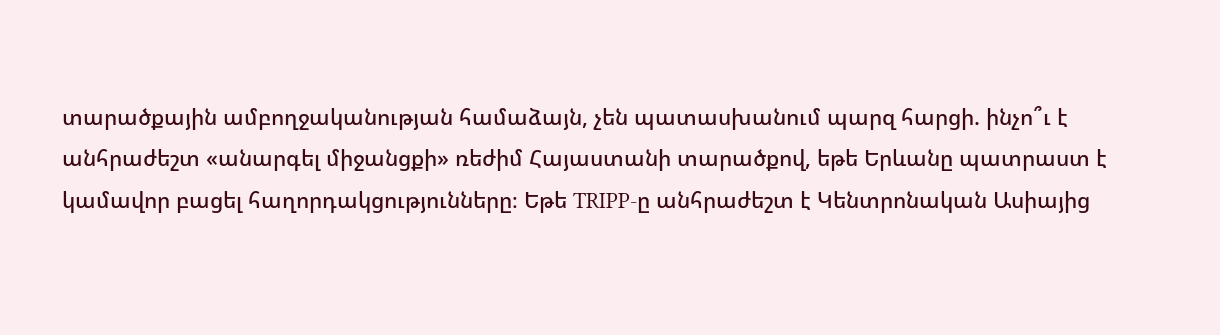տարածքային ամբողջականության համաձայն, չեն պատասխանում պարզ հարցի. ինչո՞ւ է անհրաժեշտ «անարգել միջանցքի» ռեժիմ Հայաստանի տարածքով, եթե Երևանը պատրաստ է կամավոր բացել հաղորդակցությունները։ Եթե TRIPP-ը անհրաժեշտ է Կենտրոնական Ասիայից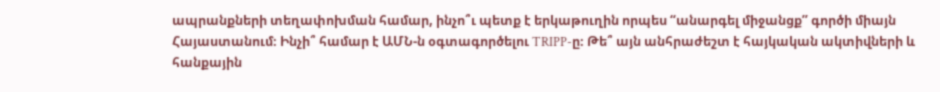ապրանքների տեղափոխման համար, ինչո՞ւ պետք է երկաթուղին որպես “անարգել միջանցք” գործի միայն Հայաստանում։ Ինչի՞ համար է ԱՄՆ-ն օգտագործելու TRIPP-ը։ Թե՞ այն անհրաժեշտ է հայկական ակտիվների և հանքային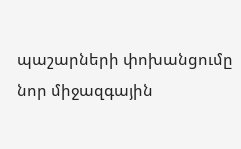պաշարների փոխանցումը նոր միջազգային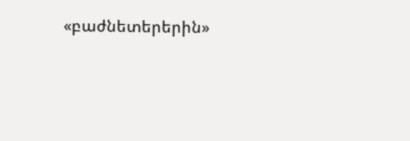«բաժնետերերին»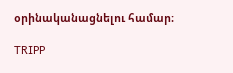օրինականացնելու համար։

TRIPP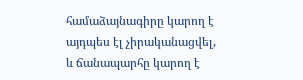համաձայնագիրը կարող է այդպես էլ չիրականացվել, և ճանապարհը կարող է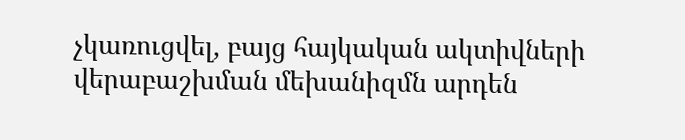չկառուցվել, բայց հայկական ակտիվների վերաբաշխման մեխանիզմն արդեն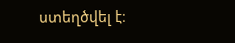ստեղծվել է։